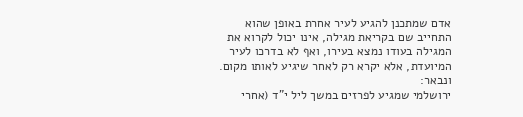אדם שמתכנן להגיע לעיר אחרת באופן שהוא התחייב שם בקריאת מגילה, אינו יכול לקרוא את המגילה בעודו נמצא בעירו, ואף לא בדרכו לעיר המיועדת, אלא יקרא רק לאחר שיגיע לאותו מקום. ונבאר:
ירושלמי שמגיע לפרזים במשך ליל י"ד (אחרי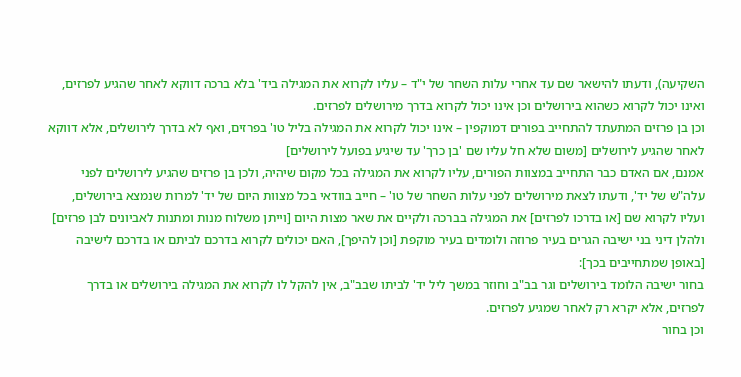השקיעה), ודעתו להישאר שם עד אחרי עלות השחר של י"ד – עליו לקרוא את המגילה ביד' בלא ברכה דווקא לאחר שהגיע לפרזים, ואינו יכול לקרוא כשהוא בירושלים וכן אינו יכול לקרוא בדרך מירושלים לפרזים.
וכן בן פרזים המתעתד להתחייב בפורים דמוקפין – אינו יכול לקרוא את המגילה בליל טו' בפרזים, ואף לא בדרך לירושלים, אלא דווקא לאחר שהגיע לירושלים [משום שלא חל עליו שם 'בן כרך' עד שיגיע בפועל לירושלים]
אמנם, אם האדם כבר התחייב במצוות הפורים, עליו לקרוא את המגילה בכל מקום שיהיה, ולכן בן פרזים שהגיע לירושלים לפני עלה"ש של יד', ודעתו לצאת מירושלים לפני עלות השחר של טו' – חייב בוודאי בכל מצוות היום של יד' למרות שנמצא בירושלים, ועליו לקרוא שם [או בדרכו לפרזים] את המגילה בברכה ולקיים את שאר מצות היום [וייתן משלוח מנות ומתנות לאביונים לבן פרזים]
ולהלן דיני בני ישיבה הגרים בעיר פרוזה ולומדים בעיר מוקפת [וכן להיפך], האם יכולים לקרוא בדרכם לביתם או בדרכם לישיבה [באופן שמתחייבים בכך]:
בחור ישיבה הלומד בירושלים וגר בב"ב וחוזר במשך ליל יד' לביתו שבב"ב, אין להקל לו לקרוא את המגילה בירושלים או בדרך לפרזים, אלא יקרא רק לאחר שמגיע לפרזים.
וכן בחור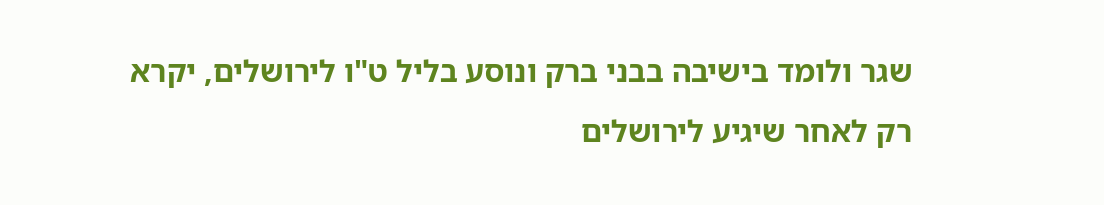שגר ולומד בישיבה בבני ברק ונוסע בליל ט"ו לירושלים, יקרא רק לאחר שיגיע לירושלים